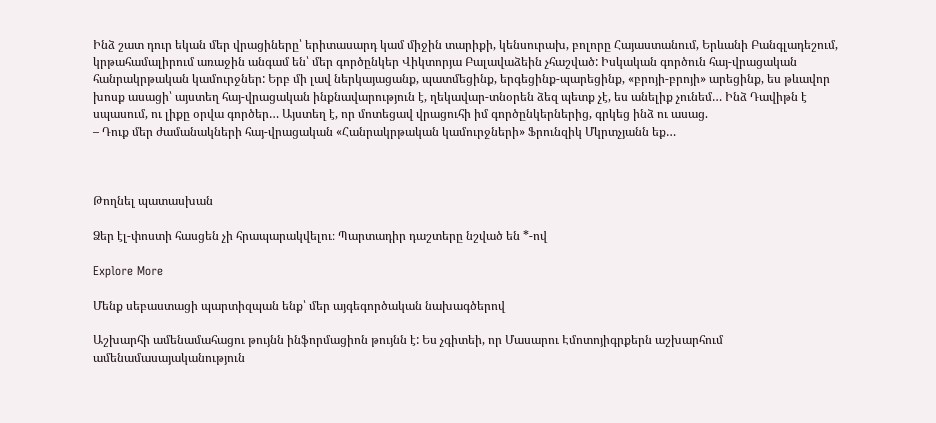Ինձ շատ դուր եկան մեր վրացիները՝ երիտասարդ կամ միջին տարիքի, կենսուրախ, բոլորը Հայաստանում, Երևանի Բանգլադեշում, կրթահամալիրում առաջին անգամ են՝ մեր գործընկեր Վիկտորյա Բալավաձեին չհաշված: Իսկական գործուն հայ-վրացական հանրակրթական կամուրջներ: Երբ մի լավ ներկայացանք, պատմեցինք, երգեցինք-պարեցինք, «բրոյի-բրոյի» արեցինք, ես թևավոր խոսք ասացի՝ այստեղ հայ-վրացական ինքնավարություն է, ղեկավար-տնօրեն ձեզ պետք չէ, ես անելիք չունեմ… Ինձ Դավիթն է սպասում, ու լիքը օրվա գործեր… Այստեղ է, որ մոտեցավ վրացուհի իմ գործընկերներից, գրկեց ինձ ու ասաց.
– Դուք մեր ժամանակների հայ-վրացական «Հանրակրթական կամուրջների» Ֆրունզիկ Մկրտչյանն եք…



Թողնել պատասխան

Ձեր էլ-փոստի հասցեն չի հրապարակվելու։ Պարտադիր դաշտերը նշված են *-ով

Explore More

Մենք սեբաստացի պարտիզպան ենք՝ մեր այգեգործական նախագծերով

Աշխարհի ամենամահացու թույնն ինֆորմացիոն թույնն է: Ես չգիտեի, որ Մասարու Էմոտոյիգրքերն աշխարհում ամենամասայականություն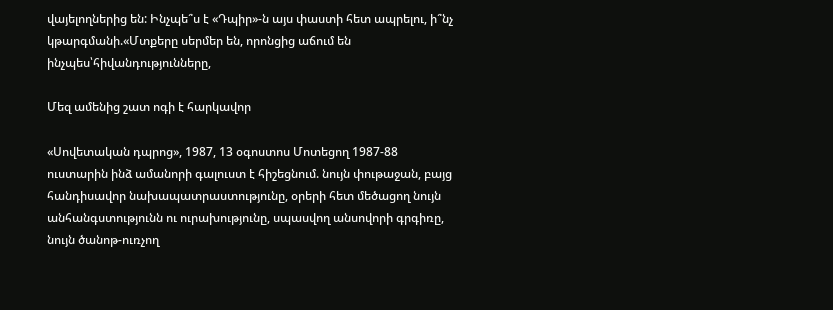վայելողներից են: Ինչպե՞ս է «Դպիր»-ն այս փաստի հետ ապրելու, ի՞նչ կթարգմանի.«Մտքերը սերմեր են, որոնցից աճում են ինչպես՝հիվանդությունները,

Մեզ ամենից շատ ոգի է հարկավոր

«Սովետական դպրոց», 1987, 13 օգոստոս Մոտեցող 1987-88 ուստարին ինձ ամանորի գալուստ է հիշեցնում. նույն փութաջան, բայց հանդիսավոր նախապատրաստությունը, օրերի հետ մեծացող նույն անհանգստությունն ու ուրախությունը, սպասվող անսովորի գրգիռը, նույն ծանոթ-ուռչող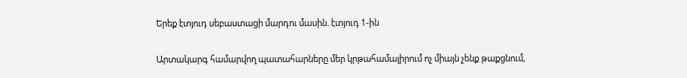Երեք էտյուդ սեբաստացի մարդու մասին. էտյուդ 1-ին

Արտակարգ համարվող պատահարները մեր կրթահամալիրում ոչ միայն չենք թաքցնում,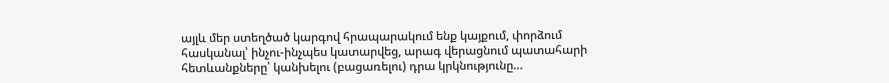այլև մեր ստեղծած կարգով հրապարակում ենք կայքում, փորձում հասկանալ՝ ինչու-ինչպես կատարվեց, արագ վերացնում պատահարի հետևանքները՝ կանխելու (բացառելու) դրա կրկնությունը…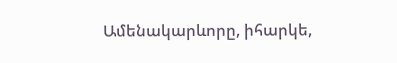Ամենակարևորը, իհարկե,